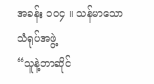အခန်း ၁၀၄ ။ သန်မာသော သံရုပ်အဖွဲ့
“သူနဲ့ဘာဆိုင်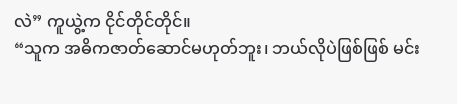လဲ” ကူယွဲ့က ငိုင်တိုင်တိုင်။
“သူက အဓိကဇာတ်ဆောင်မဟုတ်ဘူး၊ ဘယ်လိုပဲဖြစ်ဖြစ် မင်း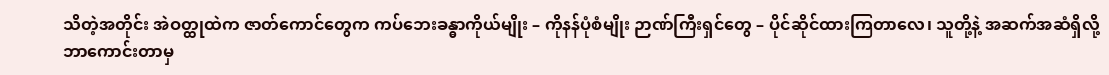သိတဲ့အတိုင်း အဲဝတ္ထုထဲက ဇာတ်ကောင်တွေက ကပ်ဘေးခန္ဓာကိုယ်မျိုး – ကိုနန်ပုံစံမျိုး ဉာဏ်ကြီးရှင်တွေ – ပိုင်ဆိုင်ထားကြတာလေ၊ သူတို့နဲ့ အဆက်အဆံရှိလို့ ဘာကောင်းတာမှ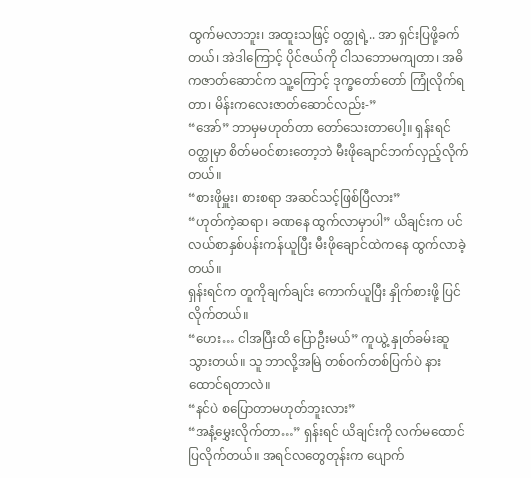ထွက်မလာဘူး၊ အထူးသဖြင့် ဝတ္ထုရဲ့.. အာ ရှင်းပြဖို့ခက်တယ်၊ အဲဒါကြောင့် ပိုင်ဇယ်ကို ငါသဘောမကျတာ၊ အဓိကဇာတ်ဆောင်က သူ့ကြောင့် ဒုက္ခတော်တော် ကြုံလိုက်ရတာ၊ မိန်းကလေးဇာတ်ဆောင်လည်း-”
“အော်” ဘာမှမဟုတ်တာ တော်သေးတာပေါ့။ ရှန်းရင် ဝတ္ထုမှာ စိတ်မဝင်စားတော့ဘဲ မီးဖိုချောင်ဘက်လှည့်လိုက်တယ်။
“စားဖိုမှူး၊ စားစရာ အဆင်သင့်ဖြစ်ပြီလား”
“ဟုတ်ကဲ့ဆရာ၊ ခဏနေ ထွက်လာမှာပါ” ယိချင်းက ပင်လယ်စာနှစ်ပန်းကန်ယူပြီး မီးဖိုချောင်ထဲကနေ ထွက်လာခဲ့တယ်။
ရှန်းရင်က တူကိုချက်ချင်း ကောက်ယူပြီး နှိုက်စားဖို့ ပြင်လိုက်တယ်။
“ဟေး… ငါအပြီးထိ ပြောဦးမယ်” ကူယွဲ့ နှုတ်ခမ်းဆူသွားတယ်။ သူ ဘာလို့အမြဲ တစ်ဝက်တစ်ပြက်ပဲ နားထောင်ရတာလဲ။
“နင်ပဲ စပြောတာမဟုတ်ဘူးလား”
“အနံ့မွှေးလိုက်တာ…” ရှန်းရင် ယိချင်းကို လက်မထောင်ပြလိုက်တယ်။ အရင်လတွေတုန်းက ပျောက်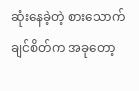ဆုံးနေခဲ့တဲ့ စားသောက်ချင်စိတ်က အခုတော့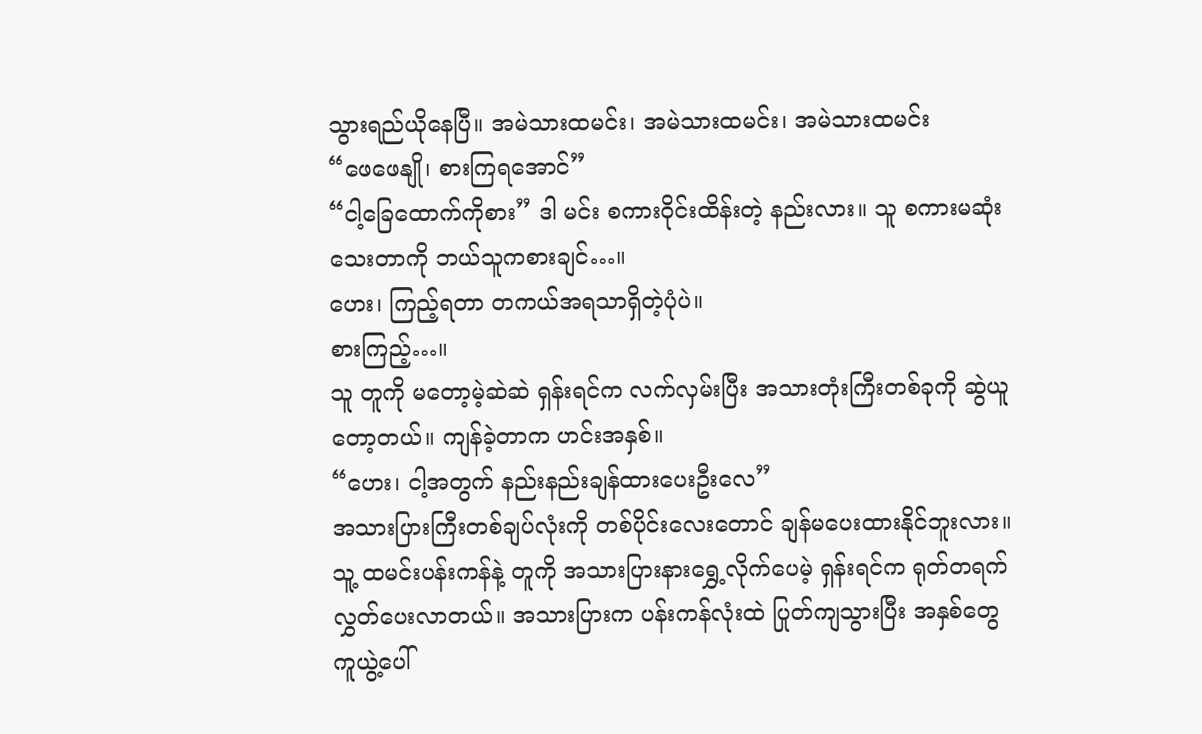သွားရည်ယိုနေပြီ။ အမဲသားထမင်း၊ အမဲသားထမင်း၊ အမဲသားထမင်း
“ဖေဖေနျို၊ စားကြရအောင်”
“ငါ့ခြေထောက်ကိုစား” ဒါ မင်း စကားဝိုင်းထိန်းတဲ့ နည်းလား။ သူ စကားမဆုံးသေးတာကို ဘယ်သူကစားချင်…။
ဟေး၊ ကြည့်ရတာ တကယ်အရသာရှိတဲ့ပုံပဲ။
စားကြည့်…။
သူ တူကို မတော့မဲ့ဆဲဆဲ ရှန်းရင်က လက်လှမ်းပြီး အသားတုံးကြီးတစ်ခုကို ဆွဲယူတော့တယ်။ ကျန်ခဲ့တာက ဟင်းအနှစ်။
“ဟေး၊ ငါ့အတွက် နည်းနည်းချန်ထားပေးဦးလေ”
အသားပြားကြီးတစ်ချပ်လုံးကို တစ်ပိုင်းလေးတောင် ချန်မပေးထားနိုင်ဘူးလား။ သူ့ ထမင်းပန်းကန်နဲ့ တူကို အသားပြားနားရွှေ့လိုက်ပေမဲ့ ရှန်းရင်က ရုတ်တရက် လွှတ်ပေးလာတယ်။ အသားပြားက ပန်းကန်လုံးထဲ ပြုတ်ကျသွားပြီး အနှစ်တွေ ကူယွဲ့ပေါ်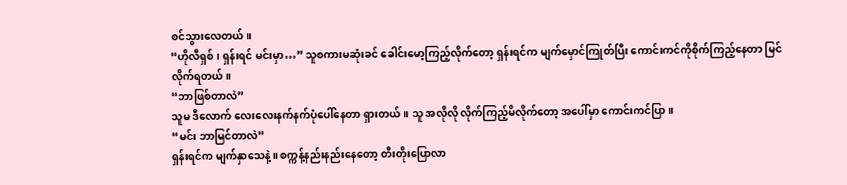စင်သွားလေတယ်။
“ဟိုလီရှစ်၊ ရှန်းရင် မင်းမှာ…” သူစကားမဆုံးခင် ခေါင်းမော့ကြည့်လိုက်တော့ ရှန်းရင်က မျက်မှောင်ကြုတ်ပြီး ကောင်းကင်ကိုစိုက်ကြည့်နေတာ မြင်လိုက်ရတယ်။
“ဘာဖြစ်တာလဲ”
သူမ ဒီလောက် လေးလေးနက်နက်ပုံပေါ်နေတာ ရှားတယ်။ သူ အလိုလို လိုက်ကြည့်မိလိုက်တော့ အပေါ်မှာ ကောင်းကင်ပြာ။
“မင်း ဘာမြင်တာလဲ”
ရှန်းရင်က မျက်နှာသေနဲ့။ စက္ကန့်နည်းနည်းနေတော့ တီးတိုးပြောလာ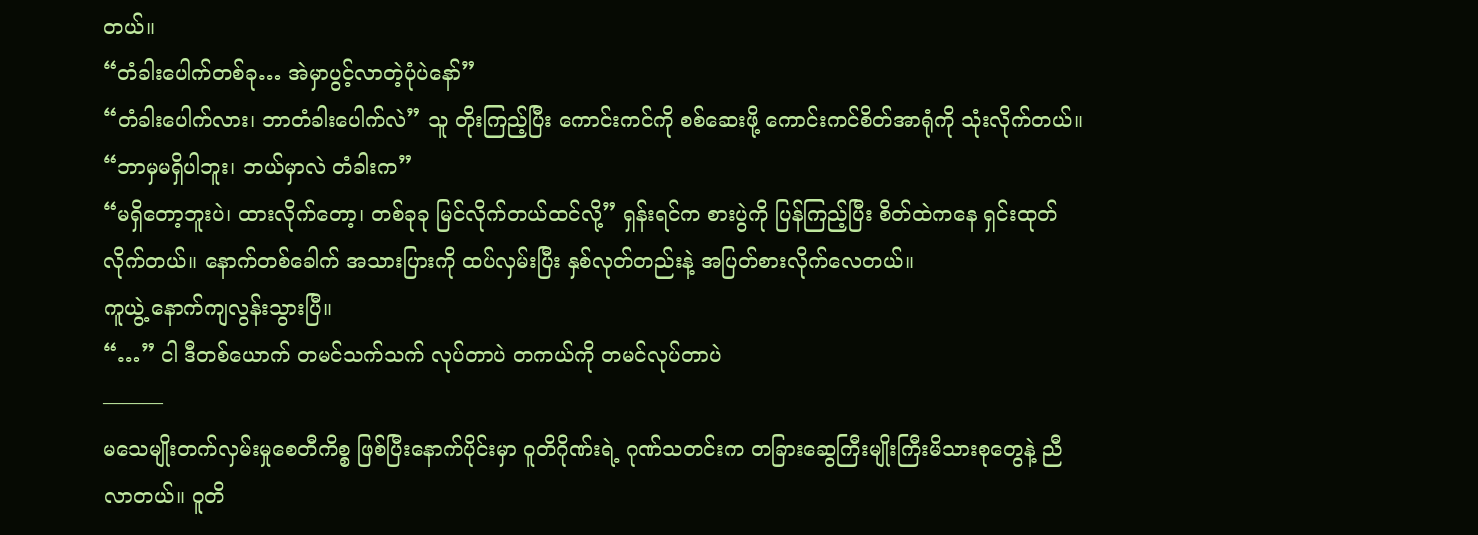တယ်။
“တံခါးပေါက်တစ်ခု… အဲမှာပွင့်လာတဲ့ပုံပဲနော်”
“တံခါးပေါက်လား၊ ဘာတံခါးပေါက်လဲ” သူ တိုးကြည့်ပြီး ကောင်းကင်ကို စစ်ဆေးဖို့ ကောင်းကင်စိတ်အာရုံကို သုံးလိုက်တယ်။
“ဘာမှမရှိပါဘူး၊ ဘယ်မှာလဲ တံခါးက”
“မရှိတော့ဘူးပဲ၊ ထားလိုက်တော့၊ တစ်ခုခု မြင်လိုက်တယ်ထင်လို့” ရှန်းရင်က စားပွဲကို ပြန်ကြည့်ပြီး စိတ်ထဲကနေ ရှင်းထုတ်လိုက်တယ်။ နောက်တစ်ခေါက် အသားပြားကို ထပ်လှမ်းပြီး နှစ်လုတ်တည်းနဲ့ အပြတ်စားလိုက်လေတယ်။
ကူယွဲ့ နောက်ကျလွန်းသွားပြီ။
“…” ငါ ဒီတစ်ယောက် တမင်သက်သက် လုပ်တာပဲ တကယ်ကို တမင်လုပ်တာပဲ
———
မသေမျိုးတက်လှမ်းမှုစေတီကိစ္စ ဖြစ်ပြီးနောက်ပိုင်းမှာ ဝူတိဂိုဏ်းရဲ့ ဂုဏ်သတင်းက တခြားဆွေကြီးမျိုးကြီးမိသားစုတွေနဲ့ ညီလာတယ်။ ဝူတိ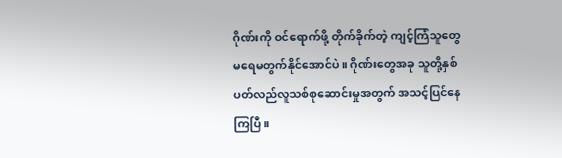ဂိုဏ်းကို ဝင်ရောက်ဖို့ တိုက်ခိုက်တဲ့ ကျင့်ကြံသူတွေ မရေမတွက်နိုင်အောင်ပဲ။ ဂိုဏ်းတွေအခု သူတို့နှစ်ပတ်လည်လူသစ်စုဆောင်းမှုအတွက် အသင့်ပြင်နေကြပြီ။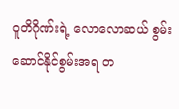ဝူတိဂိုဏ်းရဲ့ လောလောဆယ် စွမ်းဆောင်နိုင်စွမ်းအရ တ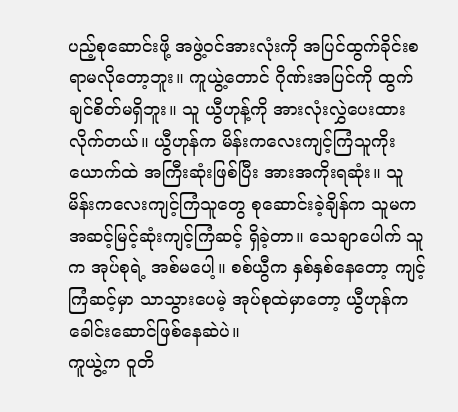ပည့်စုဆောင်းဖို့ အဖွဲ့ဝင်အားလုံးကို အပြင်ထွက်ခိုင်းစရာမလိုတော့ဘူး။ ကူယွဲ့တောင် ဂိုဏ်းအပြင်ကို ထွက်ချင်စိတ်မရှိဘူး။ သူ ယွီဟုန့်ကို အားလုံးလွှဲပေးထားလိုက်တယ်။ ယွီဟုန်က မိန်းကလေးကျင့်ကြံသူကိုးယောက်ထဲ အကြီးဆုံးဖြစ်ပြီး အားအကိုးရဆုံး။ သူ မိန်းကလေးကျင့်ကြံသူတွေ စုဆောင်းခဲ့ချိန်က သူမက အဆင့်မြင့်ဆုံးကျင့်ကြံဆင့် ရှိခဲ့တာ။ သေချာပေါက် သူက အုပ်စုရဲ့ အစ်မပေါ့။ စစ်ယွီက နှစ်နှစ်နေတော့ ကျင့်ကြံဆင့်မှာ သာသွားပေမဲ့ အုပ်စုထဲမှာတော့ ယွီဟုန်က ခေါင်းဆောင်ဖြစ်နေဆဲပဲ။
ကူယွဲ့က ဝူတိ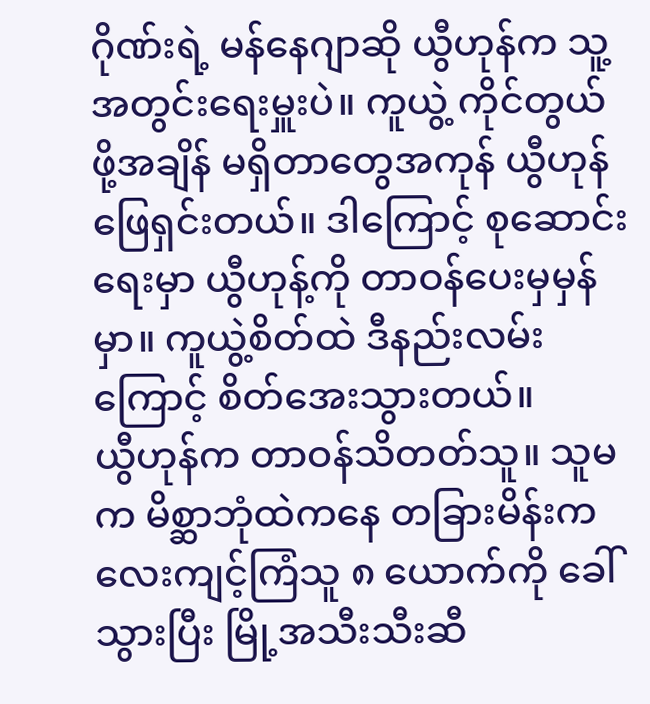ဂိုဏ်းရဲ့ မန်နေဂျာဆို ယွီဟုန်က သူ့အတွင်းရေးမှူးပဲ။ ကူယွဲ့ ကိုင်တွယ်ဖို့အချိန် မရှိတာတွေအကုန် ယွီဟုန်ဖြေရှင်းတယ်။ ဒါကြောင့် စုဆောင်းရေးမှာ ယွီဟုန့်ကို တာဝန်ပေးမှမှန်မှာ။ ကူယွဲ့စိတ်ထဲ ဒီနည်းလမ်းကြောင့် စိတ်အေးသွားတယ်။
ယွီဟုန်က တာဝန်သိတတ်သူ။ သူမက မိစ္ဆာဘုံထဲကနေ တခြားမိန်းကလေးကျင့်ကြံသူ ၈ ယောက်ကို ခေါ်သွားပြီး မြို့အသီးသီးဆီ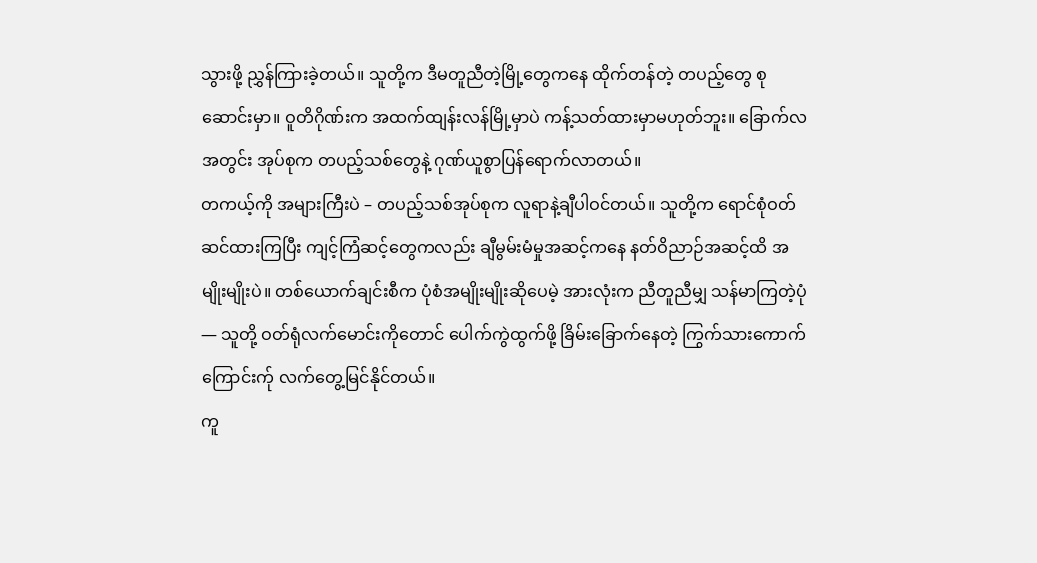သွားဖို့ ညွှန်ကြားခဲ့တယ်။ သူတို့က ဒီမတူညီတဲ့မြို့တွေကနေ ထိုက်တန်တဲ့ တပည့်တွေ စုဆောင်းမှာ။ ဝူတိဂိုဏ်းက အထက်ထျန်းလန်မြို့မှာပဲ ကန့်သတ်ထားမှာမဟုတ်ဘူး။ ခြောက်လအတွင်း အုပ်စုက တပည့်သစ်တွေနဲ့ ဂုဏ်ယူစွာပြန်ရောက်လာတယ်။
တကယ့်ကို အများကြီးပဲ – တပည့်သစ်အုပ်စုက လူရာနဲ့ချီပါဝင်တယ်။ သူတို့က ရောင်စုံဝတ်ဆင်ထားကြပြီး ကျင့်ကြံဆင့်တွေကလည်း ချီမွမ်းမံမှုအဆင့်ကနေ နတ်ဝိညာဉ်အဆင့်ထိ အမျိုးမျိုးပဲ။ တစ်ယောက်ချင်းစီက ပုံစံအမျိုးမျိုးဆိုပေမဲ့ အားလုံးက ညီတူညီမျှ သန်မာကြတဲ့ပုံ — သူတို့ ဝတ်ရုံလက်မောင်းကိုတောင် ပေါက်ကွဲထွက်ဖို့ ခြိမ်းခြောက်နေတဲ့ ကြွက်သားကောက်ကြောင်းက်ု လက်တွေ့မြင်နိုင်တယ်။
ကူ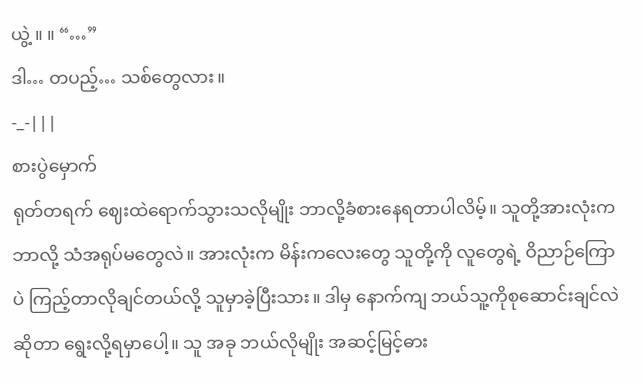ယွဲ့ ။ ။ “…”
ဒါ… တပည့်… သစ်တွေလား။
-_-|||
စားပွဲမှောက်
ရုတ်တရက် ဈေးထဲရောက်သွားသလိုမျိုး ဘာလို့ခံစားနေရတာပါလိမ့်။ သူတို့အားလုံးက ဘာလို့ သံအရုပ်မတွေလဲ။ အားလုံးက မိန်းကလေးတွေ သူတို့ကို လူတွေရဲ့ ဝိညာဉ်ကြောပဲ ကြည့်တာလိုချင်တယ်လို့ သူမှာခဲ့ပြီးသား။ ဒါမှ နောက်ကျ ဘယ်သူ့ကိုစုဆောင်းချင်လဲဆိုတာ ရွေးလို့ရမှာပေါ့။ သူ အခု ဘယ်လိုမျိုး အဆင့်မြင့်ဓား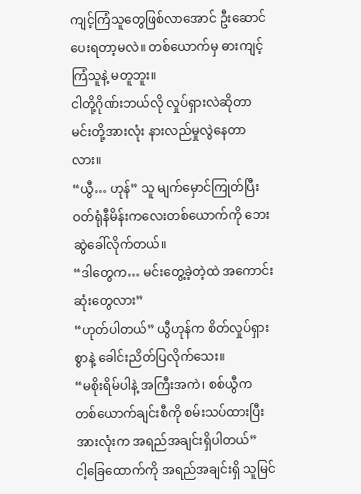ကျင့်ကြံသူတွေဖြစ်လာအောင် ဦးဆောင်ပေးရတာ့မလဲ။ တစ်ယောက်မှ ဓားကျင့်ကြံသူနဲ့ မတူဘူး။
ငါတို့ဂိုဏ်းဘယ်လို လှုပ်ရှားလဲဆိုတာ မင်းတို့အားလုံး နားလည်မှုလွဲနေတာလား။
“ယွီ… ဟုန်” သူ မျက်မှောင်ကြုတ်ပြီး ဝတ်ရုံနီမိန်းကလေးတစ်ယောက်ကို ဘေးဆွဲခေါ်လိုက်တယ်။
“ဒါတွေက… မင်းတွေ့ခဲ့တဲ့ထဲ အကောင်းဆုံးတွေလား”
“ဟုတ်ပါတယ်” ယွီဟုန်က စိတ်လှုပ်ရှားစွာနဲ့ ခေါင်းညိတ်ပြလိုက်သေး။
“မစိုးရိမ်ပါနဲ့ အကြီးအကဲ၊ စစ်ယွီက တစ်ယောက်ချင်းစီကို စမ်းသပ်ထားပြီးအားလုံးက အရည်အချင်းရှိပါတယ်”
ငါ့ခြေထောက်ကို အရည်အချင်းရှိ သူမြင်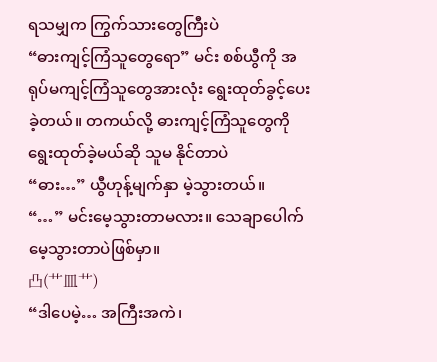ရသမျှက ကြွက်သားတွေကြီးပဲ
“ဓားကျင့်ကြံသူတွေရော” မင်း စစ်ယွီကို အရုပ်မကျင့်ကြံသူတွေအားလုံး ရွေးထုတ်ခွင့်ပေးခဲ့တယ်။ တကယ်လို့ ဓားကျင့်ကြံသူတွေကို ရွေးထုတ်ခဲ့မယ်ဆို သူမ နိုင်တာပဲ
“ဓား…” ယွီဟုန့်မျက်နှာ မဲ့သွားတယ်။
“…” မင်းမေ့သွားတာမလား။ သေချာပေါက် မေ့သွားတာပဲဖြစ်မှာ။
凸(艹皿艹)
“ဒါပေမဲ့… အကြီးအကဲ၊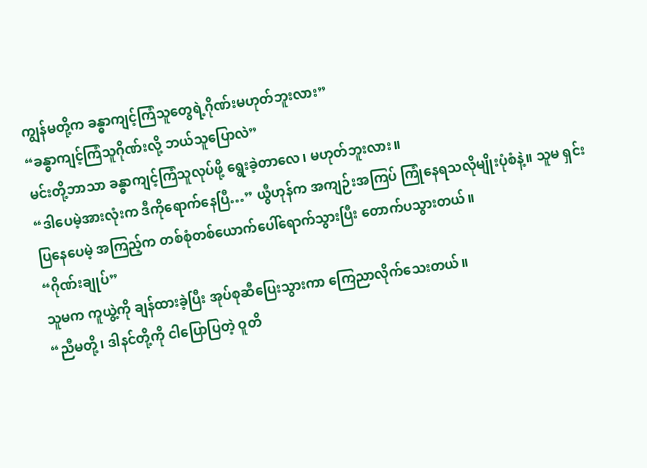ကျွန်မတို့က ခန္ဓာကျင့်ကြံသူတွေရဲ့ဂိုဏ်းမဟုတ်ဘူးလား”
“ခန္ဓာကျင့်ကြံသူဂိုဏ်းလို့ ဘယ်သူပြောလဲ”
မင်းတို့ဘာသာ ခန္ဓာကျင့်ကြံသူလုပ်ဖို့ ရွေးခဲ့တာလေ၊ မဟုတ်ဘူးလား။
“ဒါပေမဲ့အားလုံးက ဒီကိုရောက်နေပြီ…” ယွီဟုန်က အကျဉ်းအကြပ် ကြုံနေရသလိုမျိုးပုံစံနဲ့။ သူမ ရှင်းပြနေပေမဲ့ အကြည့်က တစ်စုံတစ်ယောက်ပေါ်ရောက်သွားပြီး တောက်ပသွားတယ်။
“ဂိုဏ်းချုပ်”
သူမက ကူယွဲ့ကို ချန်ထားခဲ့ပြီး အုပ်စုဆီပြေးသွားကာ ကြေညာလိုက်သေးတယ်။
“ညီမတို့၊ ဒါနင်တို့ကို ငါပြောပြတဲ့ ဝူတိ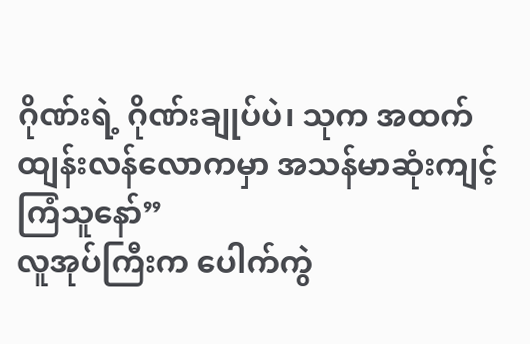ဂိုဏ်းရဲ့ ဂိုဏ်းချုပ်ပဲ၊ သုက အထက်ထျန်းလန်လောကမှာ အသန်မာဆုံးကျင့်ကြံသူနော်”
လူအုပ်ကြီးက ပေါက်ကွဲ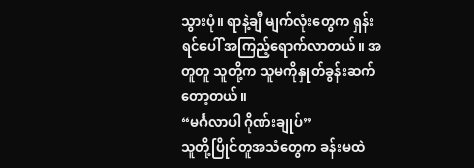သွားပုံ။ ရာနဲ့ချီ မျက်လုံးတွေက ရှန်းရင်ပေါ် အကြည့်ရောက်လာတယ်။ အတူတူ သူတို့က သူမကိုနှုတ်ခွန်းဆက်တော့တယ်။
“မင်္ဂလာပါ ဂိုဏ်းချုပ်”
သူတို့ပြိုင်တူအသံတွေက ခန်းမထဲ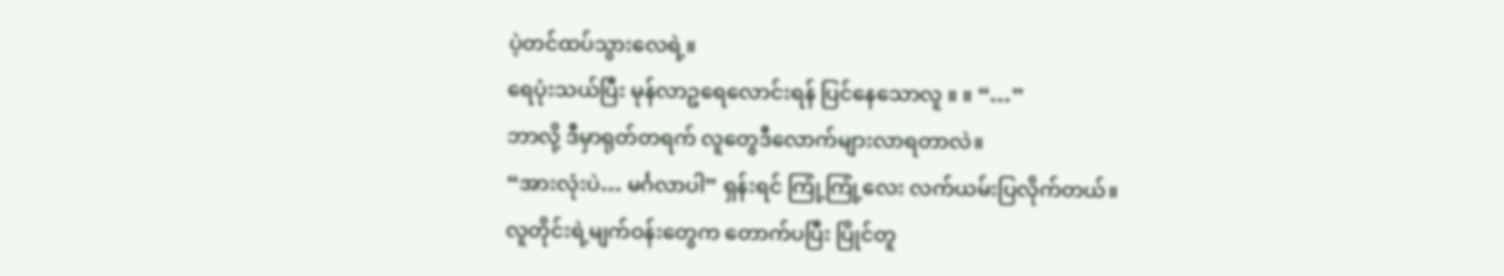ပဲ့တင်ထပ်သွားလေရဲ့။
ရေပုံးသယ်ပြီး မုန်လာဥရေလောင်းရန် ပြင်နေသောလူ ။ ။ “…”
ဘာလို့ ဒီမှာရုတ်တရက် လူတွေဒီလောက်များလာရတာလဲ။
“အားလုံးပဲ… မင်္ဂလာပါ” ရှန်းရင် ကြုံ့ကြုံ့လေး လက်ယမ်းပြလိုက်တယ်။
လူတိုင်းရဲ့မျက်ဝန်းတွေက တောက်ပပြီး ပြိုင်တူ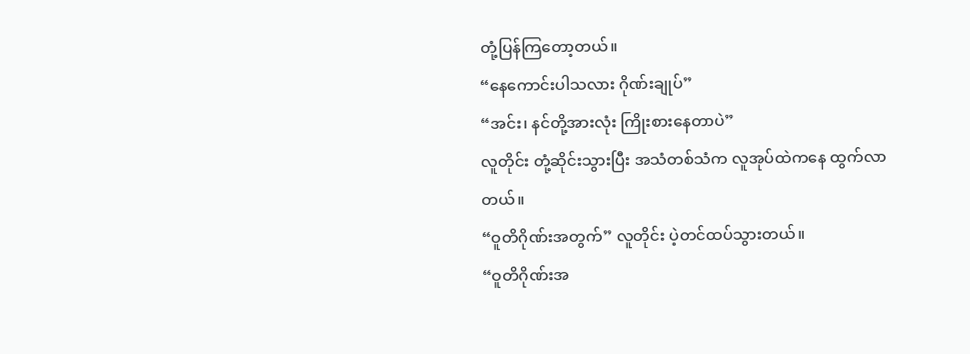တုံ့ပြန်ကြတော့တယ်။
“နေကောင်းပါသလား ဂိုဏ်းချုပ်”
“အင်း၊ နင်တို့အားလုံး ကြိုးစားနေတာပဲ”
လူတိုင်း တုံ့ဆိုင်းသွားပြီး အသံတစ်သံက လူအုပ်ထဲကနေ ထွက်လာတယ်။
“ဝူတိဂိုဏ်းအတွက်” လူတိုင်း ပဲ့တင်ထပ်သွားတယ်။
“ဝူတိဂိုဏ်းအ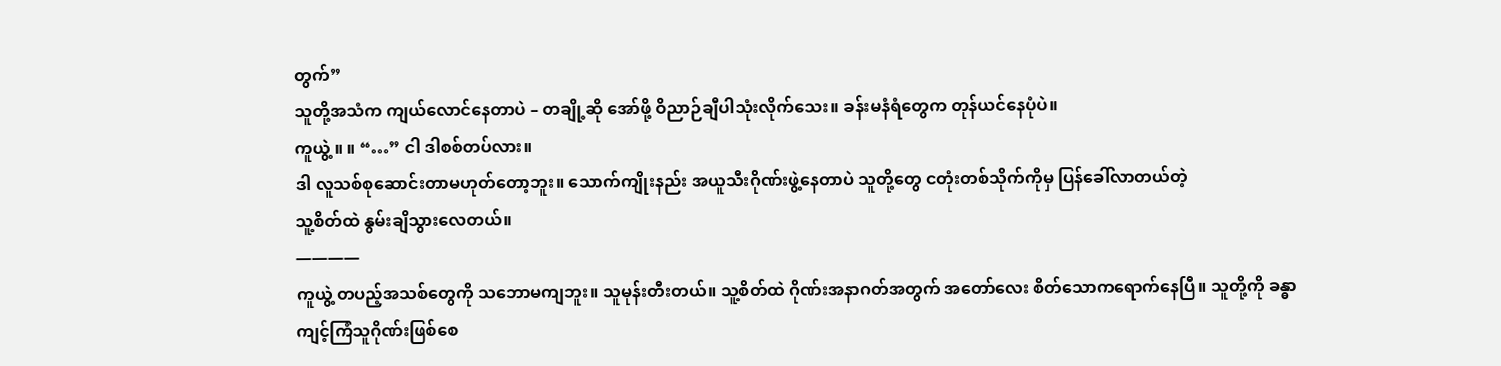တွက်”
သူတို့အသံက ကျယ်လောင်နေတာပဲ – တချို့ဆို အော်ဖို့ ဝိညာဉ်ချီပါသုံးလိုက်သေး။ ခန်းမနံရံတွေက တုန်ယင်နေပုံပဲ။
ကူယွဲ့ ။ ။ “…” ငါ ဒါစစ်တပ်လား။
ဒါ လူသစ်စုဆောင်းတာမဟုတ်တော့ဘူး။ သောက်ကျိုးနည်း အယူသီးဂိုဏ်းဖွဲ့နေတာပဲ သူတို့တွေ ငတုံးတစ်သိုက်ကိုမှ ပြန်ခေါ်လာတယ်တဲ့
သူ့စိတ်ထဲ နွမ်းချိသွားလေတယ်။
————
ကူယွဲ့ တပည့်အသစ်တွေကို သဘောမကျဘူး။ သူမုန်းတီးတယ်။ သူ့စိတ်ထဲ ဂိုဏ်းအနာဂတ်အတွက် အတော်လေး စိတ်သောကရောက်နေပြီ။ သူတို့ကို ခန္ဓာကျင့်ကြံသူဂိုဏ်းဖြစ်စေ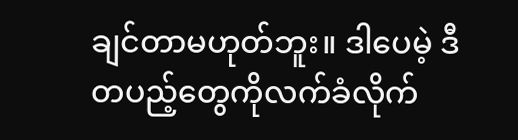ချင်တာမဟုတ်ဘူး။ ဒါပေမဲ့ ဒီတပည့်တွေကိုလက်ခံလိုက်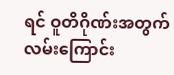ရင် ဝူတိဂိုဏ်းအတွက် လမ်းကြောင်း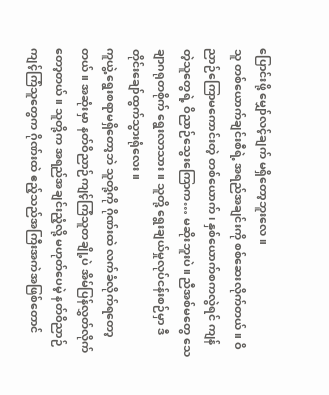ပြောင်းဖို့ မျှော်လင့်ချက် မရှိတော့ဘူးလေ။
သူ တစ်ယောက်ချင်းစီရဲ့ အရည်အချင်းကို စစ်ဆေးလိုက်တယ်။ ဝိညာဉ်ကြောမကောင်းတဲ့ တစ်ယောက်၊ နှစ်ယောက်စကလွဲရင် ကျန်တဲ့သူတွေရဲ့ ဝိညာဉ်သွေးကြောက… မဆိုးဘူးပဲ။ ညီအစ်မတွေ သေချာဂရုတစိုက် ရွေးလာသား။ သူတို့ ရွေးချယ်မှုလုပ်ငန်းစဉ်မှာ ဒီတိုင်းချော်ထွက်သွားရုံလေး။
ကူယွဲ့ ရွေးစရာမရှိတော့ဘဲ သူတို့ကို ဂိုဏ်းထဲ လက်ခံလိုက်ရတော့တယ်။ အဆုံးမှာ နတ်ဝိညာဉ်ကျင့်ကြံသူတချို့ပဲ အိမ်ပြန်လွှတ်လိုက်တော့တယ်။ သူတို့က အရည်အချင်းညံ့လို့ မဟုတ်ပေမဲ့ နတ်ဝိညာဉ်ကျင့်ကြံသူတွေက ဂိုဏ်းထဲ ဧည့်သည်အကြီးအကဲအဖြစ်တောင်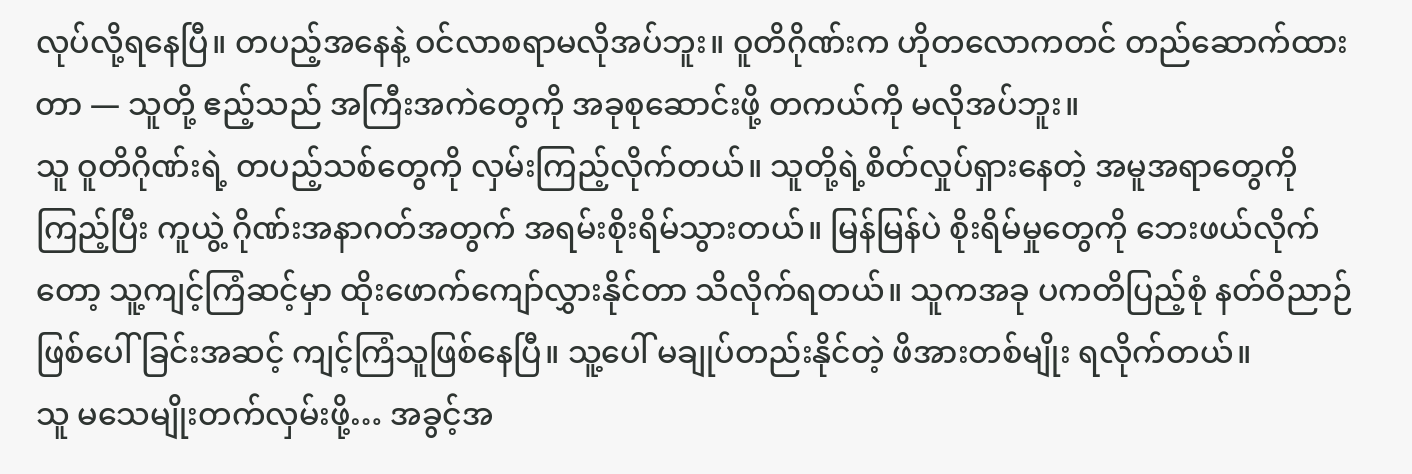လုပ်လို့ရနေပြီ။ တပည့်အနေနဲ့ ဝင်လာစရာမလိုအပ်ဘူး။ ဝူတိဂိုဏ်းက ဟိုတလောကတင် တည်ဆောက်ထားတာ — သူတို့ ဧည့်သည် အကြီးအကဲတွေကို အခုစုဆောင်းဖို့ တကယ်ကို မလိုအပ်ဘူး။
သူ ဝူတိဂိုဏ်းရဲ့ တပည့်သစ်တွေကို လှမ်းကြည့်လိုက်တယ်။ သူတို့ရဲ့စိတ်လှုပ်ရှားနေတဲ့ အမူအရာတွေကို ကြည့်ပြီး ကူယွဲ့ ဂိုဏ်းအနာဂတ်အတွက် အရမ်းစိုးရိမ်သွားတယ်။ မြန်မြန်ပဲ စိုးရိမ်မှုတွေကို ဘေးဖယ်လိုက်တော့ သူ့ကျင့်ကြံဆင့်မှာ ထိုးဖောက်ကျော်လွှားနိုင်တာ သိလိုက်ရတယ်။ သူကအခု ပကတိပြည့်စုံ နတ်ဝိညာဉ်ဖြစ်ပေါ်ခြင်းအဆင့် ကျင့်ကြံသူဖြစ်နေပြီ။ သူ့ပေါ် မချုပ်တည်းနိုင်တဲ့ ဖိအားတစ်မျိုး ရလိုက်တယ်။
သူ မသေမျိုးတက်လှမ်းဖို့… အခွင့်အ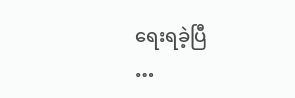ရေးရခဲ့ပြီ
…